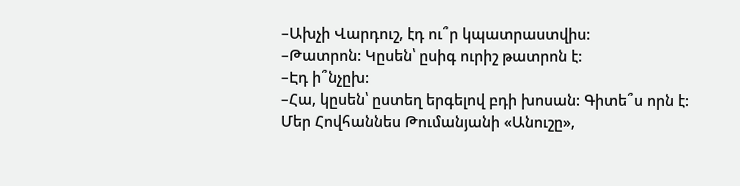–Ախչի Վարդուշ, էդ ու՞ր կպատրաստվիս:
–Թատրոն: Կըսեն՝ ըսիգ ուրիշ թատրոն է:
–Էդ ի՞նչըխ:
–Հա, կըսեն՝ ըստեղ երգելով բդի խոսան: Գիտե՞ս որն է: Մեր Հովհաննես Թումանյանի «Անուշը»,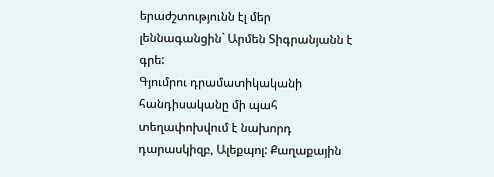երաժշտությունն էլ մեր լեննագանցին` Արմեն Տիգրանյանն է գրե:
Գյումրու դրամատիկականի հանդիսականը մի պահ տեղափոխվում է նախորդ դարասկիզբ, Ալեքպոլ: Քաղաքային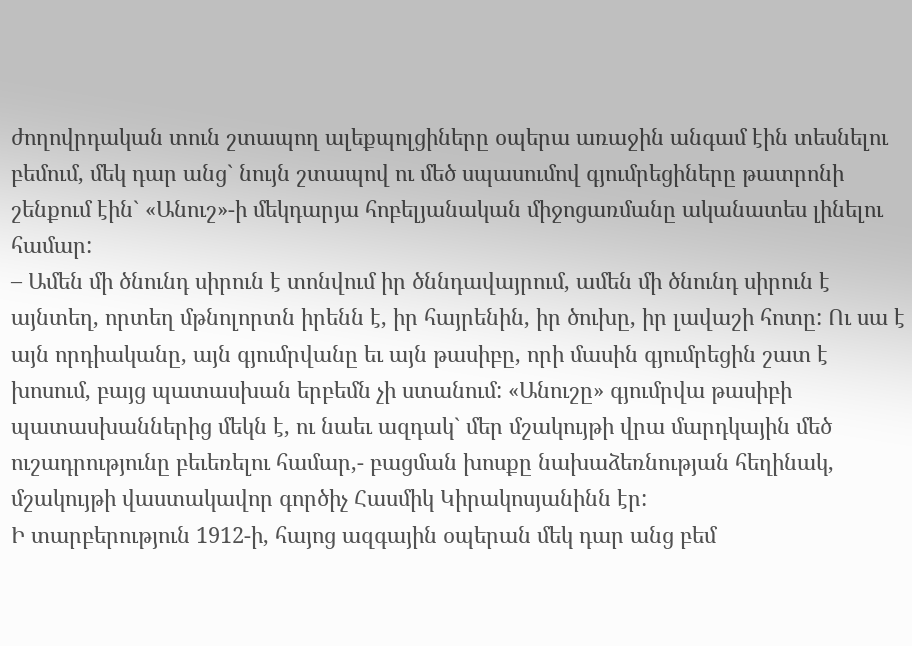ժողովրդական տուն շտապող ալեքպոլցիները օպերա առաջին անգամ էին տեսնելու բեմում, մեկ դար անց` նույն շտապով ու մեծ սպասումով գյումրեցիները թատրոնի շենքում էին` «Անուշ»-ի մեկդարյա հոբելյանական միջոցառմանը ականատես լինելու համար:
– Ամեն մի ծնունդ սիրուն է տոնվում իր ծննդավայրում, ամեն մի ծնունդ սիրուն է այնտեղ, որտեղ մթնոլորտն իրենն է, իր հայրենին, իր ծուխը, իր լավաշի հոտը: Ու սա է այն որդիականը, այն գյումրվանը եւ այն թասիբը, որի մասին գյումրեցին շատ է խոսում, բայց պատասխան երբեմն չի ստանում: «Անուշը» գյումրվա թասիբի պատասխաններից մեկն է, ու նաեւ ազդակ` մեր մշակույթի վրա մարդկային մեծ ուշադրությունը բեւեռելու համար,- բացման խոսքը նախաձեռնության հեղինակ, մշակույթի վաստակավոր գործիչ Հասմիկ Կիրակոսյանինն էր:
Ի տարբերություն 1912-ի, հայոց ազգային օպերան մեկ դար անց բեմ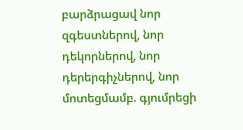բարձրացավ նոր զգեստներով, նոր դեկորներով, նոր դերերգիչներով, նոր մոտեցմամբ. գյումրեցի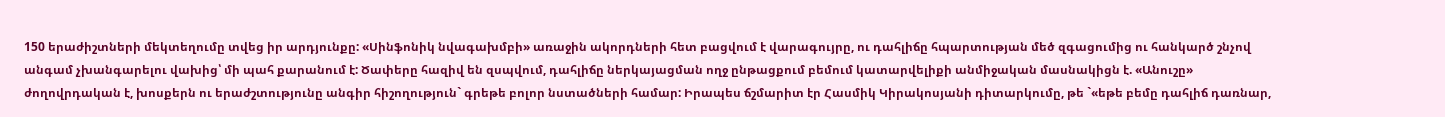150 երաժիշտների մեկտեղումը տվեց իր արդյունքը: «Սինֆոնիկ նվագախմբի» առաջին ակորդների հետ բացվում է վարագույրը, ու դահլիճը հպարտության մեծ զգացումից ու հանկարծ շնչով անգամ չխանգարելու վախից՝ մի պահ քարանում է: Ծափերը հազիվ են զսպվում, դահլիճը ներկայացման ողջ ընթացքում բեմում կատարվելիքի անմիջական մասնակիցն է. «Անուշը» ժողովրդական է, խոսքերն ու երաժշտությունը անգիր հիշողություն` գրեթե բոլոր նստածների համար: Իրապես ճշմարիտ էր Հասմիկ Կիրակոսյանի դիտարկումը, թե `«եթե բեմը դահլիճ դառնար,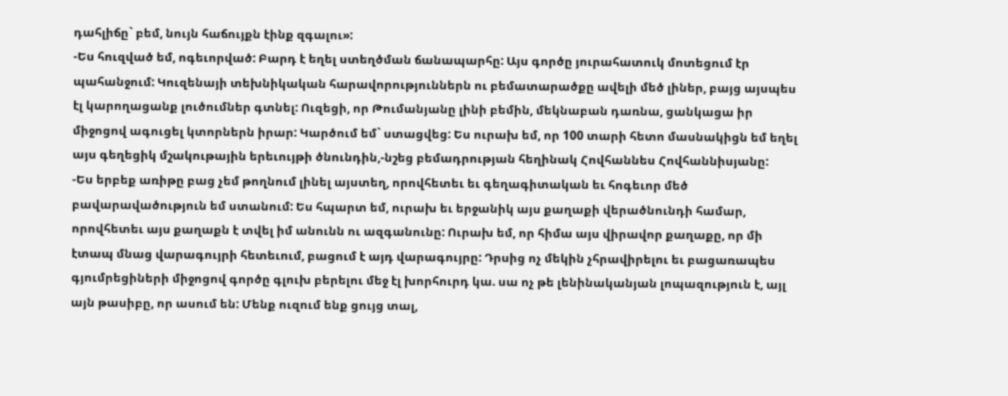դահլիճը` բեմ, նույն հաճույքն էինք զգալու»:
-Ես հուզված եմ, ոգեւորված: Բարդ է եղել ստեղծման ճանապարհը: Այս գործը յուրահատուկ մոտեցում էր պահանջում: Կուզենայի տեխնիկական հարավորություններն ու բեմատարածքը ավելի մեծ լիներ, բայց այսպես էլ կարողացանք լուծումներ գտնել: Ուզեցի, որ Թումանյանը լինի բեմին, մեկնաբան դառնա, ցանկացա իր միջոցով ագուցել կտորներն իրար: Կարծում եմ` ստացվեց: Ես ուրախ եմ, որ 100 տարի հետո մասնակիցն եմ եղել այս գեղեցիկ մշակութային երեւույթի ծնունդին,-նշեց բեմադրության հեղինակ Հովհաննես Հովհաննիսյանը:
-Ես երբեք առիթը բաց չեմ թողնում լինել այստեղ, որովհետեւ եւ գեղագիտական եւ հոգեւոր մեծ բավարավածություն եմ ստանում: Ես հպարտ եմ, ուրախ եւ երջանիկ այս քաղաքի վերածնունդի համար, որովհետեւ այս քաղաքն է տվել իմ անունն ու ազգանունը: Ուրախ եմ, որ հիմա այս վիրավոր քաղաքը, որ մի էտապ մնաց վարագույրի հետեւում, բացում է այդ վարագույրը: Դրսից ոչ մեկին չհրավիրելու եւ բացառապես գյումրեցիների միջոցով գործը գլուխ բերելու մեջ էլ խորհուրդ կա. սա ոչ թե լենինականյան լոպազություն է, այլ այն թասիբը, որ ասում են: Մենք ուզում ենք ցույց տալ,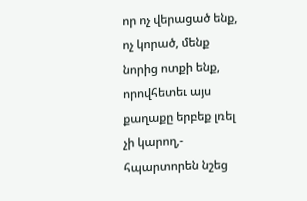որ ոչ վերացած ենք, ոչ կորած, մենք նորից ոտքի ենք, որովհետեւ այս քաղաքը երբեք լռել չի կարող,- հպարտորեն նշեց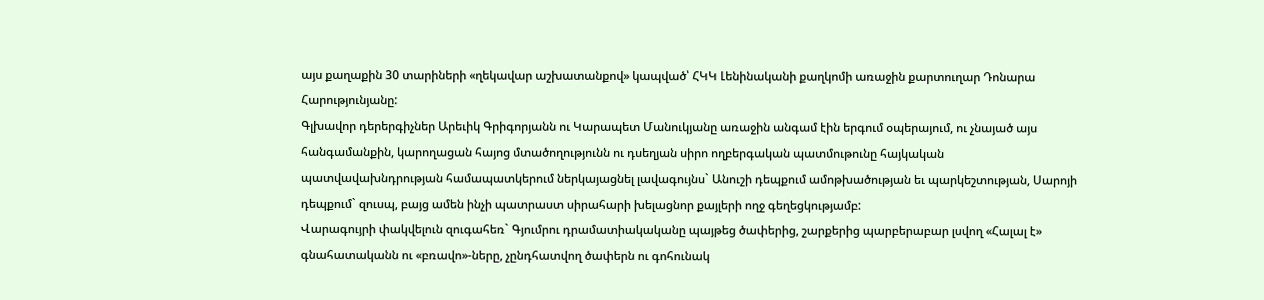այս քաղաքին 30 տարիների «ղեկավար աշխատանքով» կապված՝ ՀԿԿ Լենինականի քաղկոմի առաջին քարտուղար Դոնարա Հարությունյանը:
Գլխավոր դերերգիչներ Արեւիկ Գրիգորյանն ու Կարապետ Մանուկյանը առաջին անգամ էին երգում օպերայում, ու չնայած այս հանգամանքին, կարողացան հայոց մտածողությունն ու դսեղյան սիրո ողբերգական պատմութունը հայկական պատվավախնդրության համապատկերում ներկայացնել լավագույնս` Անուշի դեպքում ամոթխածության եւ պարկեշտության, Սարոյի դեպքում` զուսպ, բայց ամեն ինչի պատրաստ սիրահարի խելացնոր քայլերի ողջ գեղեցկությամբ:
Վարագույրի փակվելուն զուգահեռ` Գյումրու դրամատիակականը պայթեց ծափերից, շարքերից պարբերաբար լսվող «Հալալ է» գնահատականն ու «բռավո»-ները, չընդհատվող ծափերն ու գոհունակ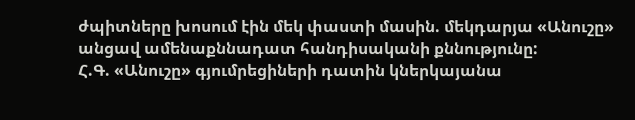ժպիտները խոսում էին մեկ փաստի մասին. մեկդարյա «Անուշը» անցավ ամենաքննադատ հանդիսականի քննությունը:
Հ.Գ. «Անուշը» գյումրեցիների դատին կներկայանա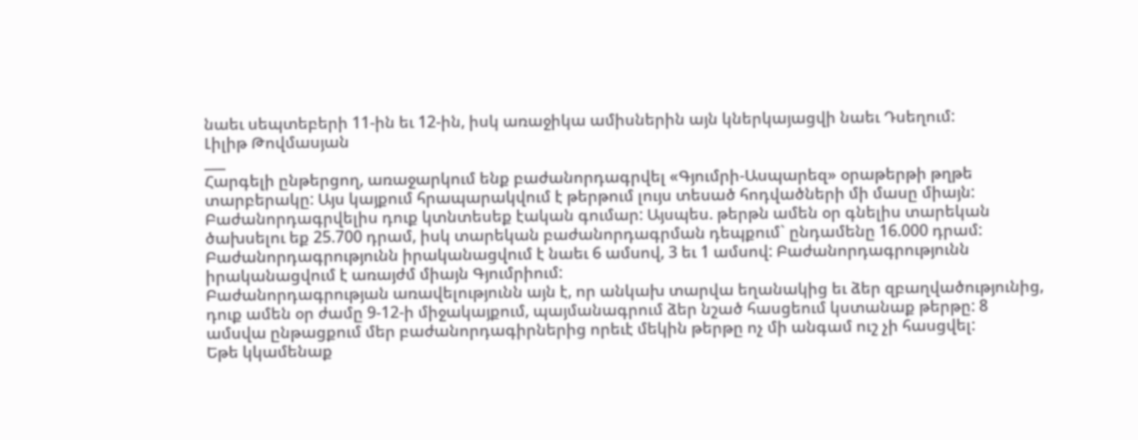նաեւ սեպտեբերի 11-ին եւ 12-ին, իսկ առաջիկա ամիսներին այն կներկայացվի նաեւ Դսեղում:
Լիլիթ Թովմասյան
___
Հարգելի ընթերցող, առաջարկում ենք բաժանորդագրվել «Գյումրի-Ասպարեզ» օրաթերթի թղթե տարբերակը: Այս կայքում հրապարակվում է թերթում լույս տեսած հոդվածների մի մասը միայն: Բաժանորդագրվելիս դուք կտնտեսեք էական գումար: Այսպես. թերթն ամեն օր գնելիս տարեկան ծախսելու եք 25.700 դրամ, իսկ տարեկան բաժանորդագրման դեպքում` ընդամենը 16.000 դրամ: Բաժանորդագրությունն իրականացվում է նաեւ 6 ամսով, 3 եւ 1 ամսով: Բաժանորդագրությունն իրականացվում է առայժմ միայն Գյումրիում:
Բաժանորդագրության առավելությունն այն է, որ անկախ տարվա եղանակից եւ ձեր զբաղվածությունից, դուք ամեն օր ժամը 9-12-ի միջակայքում, պայմանագրում ձեր նշած հասցեում կստանաք թերթը: 8 ամսվա ընթացքում մեր բաժանորդագիրներից որեւէ մեկին թերթը ոչ մի անգամ ուշ չի հասցվել:
Եթե կկամենաք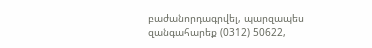բաժանորդագրվել, պարզապես զանգահարեք (0312) 50622,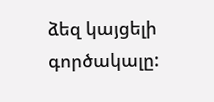ձեզ կայցելի գործակալը: